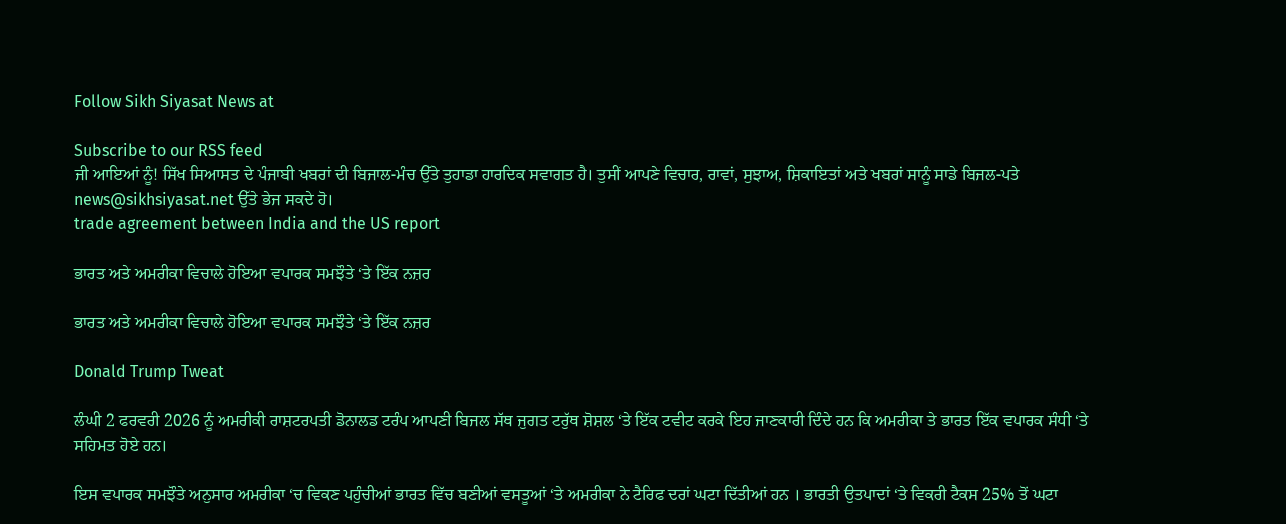Follow Sikh Siyasat News at

Subscribe to our RSS feed
ਜੀ ਆਇਆਂ ਨੂੰ! ਸਿੱਖ ਸਿਆਸਤ ਦੇ ਪੰਜਾਬੀ ਖਬਰਾਂ ਦੀ ਬਿਜਾਲ-ਮੰਚ ਉੱਤੇ ਤੁਹਾਡਾ ਹਾਰਦਿਕ ਸਵਾਗਤ ਹੈ। ਤੁਸੀਂ ਆਪਣੇ ਵਿਚਾਰ, ਰਾਵਾਂ, ਸੁਝਾਅ, ਸ਼ਿਕਾਇਤਾਂ ਅਤੇ ਖਬਰਾਂ ਸਾਨੂੰ ਸਾਡੇ ਬਿਜਲ-ਪਤੇ news@sikhsiyasat.net ਉੱਤੇ ਭੇਜ ਸਕਦੇ ਹੋ।
trade agreement between India and the US report

ਭਾਰਤ ਅਤੇ ਅਮਰੀਕਾ ਵਿਚਾਲੇ ਹੋਇਆ ਵਪਾਰਕ ਸਮਝੌਤੇ ‘ਤੇ ਇੱਕ ਨਜ਼ਰ

ਭਾਰਤ ਅਤੇ ਅਮਰੀਕਾ ਵਿਚਾਲੇ ਹੋਇਆ ਵਪਾਰਕ ਸਮਝੌਤੇ ‘ਤੇ ਇੱਕ ਨਜ਼ਰ

Donald Trump Tweat

ਲੰਘੀ 2 ਫਰਵਰੀ 2026 ਨੂੰ ਅਮਰੀਕੀ ਰਾਸ਼ਟਰਪਤੀ ਡੋਨਾਲਡ ਟਰੰਪ ਆਪਣੀ ਬਿਜਲ ਸੱਥ ਜੁਗਤ ਟਰੁੱਥ ਸ਼ੋਸ਼ਲ ‘ਤੇ ਇੱਕ ਟਵੀਟ ਕਰਕੇ ਇਹ ਜਾਣਕਾਰੀ ਦਿੰਦੇ ਹਨ ਕਿ ਅਮਰੀਕਾ ਤੇ ਭਾਰਤ ਇੱਕ ਵਪਾਰਕ ਸੰਧੀ ‘ਤੇ ਸਹਿਮਤ ਹੋਏ ਹਨ।

ਇਸ ਵਪਾਰਕ ਸਮਝੌਤੇ ਅਨੁਸਾਰ ਅਮਰੀਕਾ ‘ਚ ਵਿਕਣ ਪਹੁੰਚੀਆਂ ਭਾਰਤ ਵਿੱਚ ਬਣੀਆਂ ਵਸਤੂਆਂ ‘ਤੇ ਅਮਰੀਕਾ ਨੇ ਟੈਰਿਫ ਦਰਾਂ ਘਟਾ ਦਿੱਤੀਆਂ ਹਨ । ਭਾਰਤੀ ਉਤਪਾਦਾਂ ‘ਤੇ ਵਿਕਰੀ ਟੈਕਸ 25% ਤੋਂ ਘਟਾ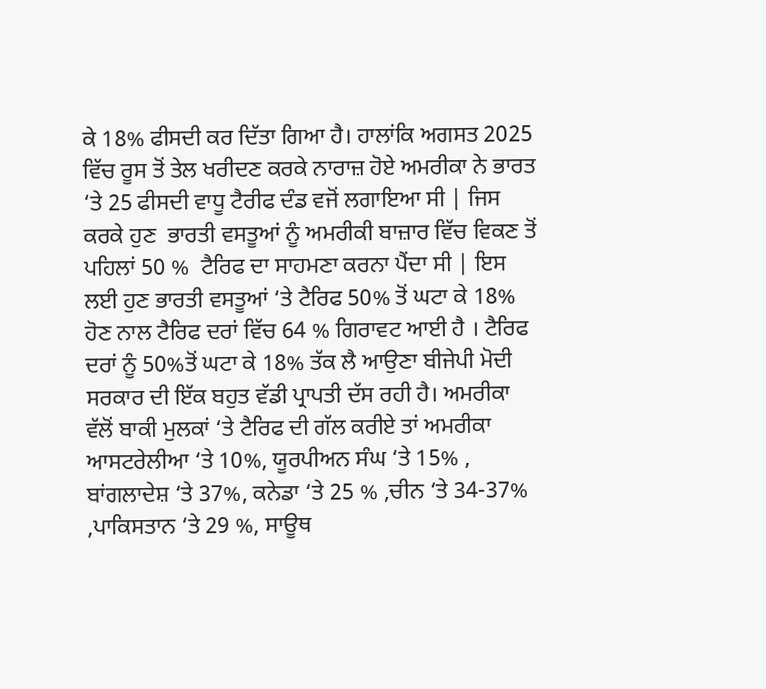ਕੇ 18% ਫੀਸਦੀ ਕਰ ਦਿੱਤਾ ਗਿਆ ਹੈ। ਹਾਲਾਂਕਿ ਅਗਸਤ 2025 ਵਿੱਚ ਰੂਸ ਤੋਂ ਤੇਲ ਖਰੀਦਣ ਕਰਕੇ ਨਾਰਾਜ਼ ਹੋਏ ਅਮਰੀਕਾ ਨੇ ਭਾਰਤ ‘ਤੇ 25 ਫੀਸਦੀ ਵਾਧੂ ਟੈਰੀਫ ਦੰਡ ਵਜੋਂ ਲਗਾਇਆ ਸੀ | ਜਿਸ ਕਰਕੇ ਹੁਣ  ਭਾਰਤੀ ਵਸਤੂਆਂ ਨੂੰ ਅਮਰੀਕੀ ਬਾਜ਼ਾਰ ਵਿੱਚ ਵਿਕਣ ਤੋਂ ਪਹਿਲਾਂ 50 %  ਟੈਰਿਫ ਦਾ ਸਾਹਮਣਾ ਕਰਨਾ ਪੈਂਦਾ ਸੀ | ਇਸ ਲਈ ਹੁਣ ਭਾਰਤੀ ਵਸਤੂਆਂ ‘ਤੇ ਟੈਰਿਫ 50% ਤੋਂ ਘਟਾ ਕੇ 18% ਹੋਣ ਨਾਲ ਟੈਰਿਫ ਦਰਾਂ ਵਿੱਚ 64 % ਗਿਰਾਵਟ ਆਈ ਹੈ । ਟੈਰਿਫ ਦਰਾਂ ਨੂੰ 50%ਤੋਂ ਘਟਾ ਕੇ 18% ਤੱਕ ਲੈ ਆਉਣਾ ਬੀਜੇਪੀ ਮੋਦੀ ਸਰਕਾਰ ਦੀ ਇੱਕ ਬਹੁਤ ਵੱਡੀ ਪ੍ਰਾਪਤੀ ਦੱਸ ਰਹੀ ਹੈ। ਅਮਰੀਕਾ ਵੱਲੋਂ ਬਾਕੀ ਮੁਲਕਾਂ ‘ਤੇ ਟੈਰਿਫ ਦੀ ਗੱਲ ਕਰੀਏ ਤਾਂ ਅਮਰੀਕਾ ਆਸਟਰੇਲੀਆ ‘ਤੇ 10%, ਯੂਰਪੀਅਨ ਸੰਘ ‘ਤੇ 15% , ਬਾਂਗਲਾਦੇਸ਼ ‘ਤੇ 37%, ਕਨੇਡਾ ‘ਤੇ 25 % ,ਚੀਨ ‘ਤੇ 34-37% ,ਪਾਕਿਸਤਾਨ ‘ਤੇ 29 %, ਸਾਊਥ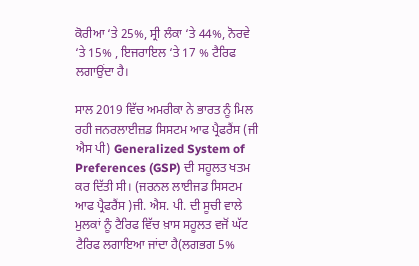ਕੋਰੀਆ ‘ਤੇ 25%, ਸ੍ਰੀ ਲੰਕਾ ‘ਤੇ 44%, ਨੋਰਵੇ ‘ਤੇ 15% , ਇਜਰਾਇਲ ‘ਤੇ 17 % ਟੈਰਿਫ ਲਗਾਉਂਦਾ ਹੈ।

ਸਾਲ 2019 ਵਿੱਚ ਅਮਰੀਕਾ ਨੇ ਭਾਰਤ ਨੂੰ ਮਿਲ ਰਹੀ ਜਨਰਲਾਈਜ਼ਡ ਸਿਸਟਮ ਆਫ ਪ੍ਰੈਫਰੈਂਸ (ਜੀ ਐਸ ਪੀ) Generalized System of Preferences (GSP) ਦੀ ਸਹੂਲਤ ਖਤਮ ਕਰ ਦਿੱਤੀ ਸੀ। (ਜਰਨਲ ਲਾਈਜਡ ਸਿਸਟਮ ਆਫ ਪ੍ਰੈਫਰੈਂਸ )ਜੀ. ਐਸ. ਪੀ. ਦੀ ਸੂਚੀ ਵਾਲੇ ਮੁਲਕਾਂ ਨੂੰ ਟੈਰਿਫ ਵਿੱਚ ਖ਼ਾਸ ਸਹੂਲਤ ਵਜੋਂ ਘੱਟ ਟੈਰਿਫ ਲਗਾਇਆ ਜਾਂਦਾ ਹੈ(ਲਗਭਗ 5%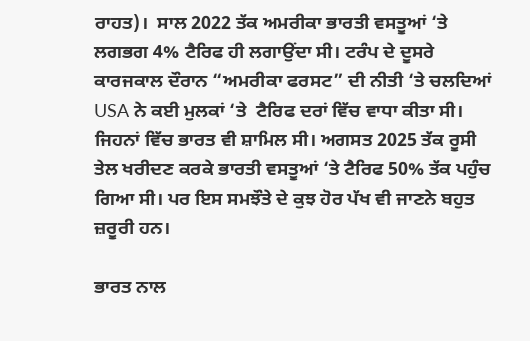ਰਾਹਤ)।  ਸਾਲ 2022 ਤੱਕ ਅਮਰੀਕਾ ਭਾਰਤੀ ਵਸਤੂਆਂ ‘ਤੇ ਲਗਭਗ 4% ਟੈਰਿਫ ਹੀ ਲਗਾਉਂਦਾ ਸੀ। ਟਰੰਪ ਦੇ ਦੂਸਰੇ ਕਾਰਜਕਾਲ ਦੌਰਾਨ “ਅਮਰੀਕਾ ਫਰਸਟ” ਦੀ ਨੀਤੀ ‘ਤੇ ਚਲਦਿਆਂ USA ਨੇ ਕਈ ਮੁਲਕਾਂ ‘ਤੇ  ਟੈਰਿਫ ਦਰਾਂ ਵਿੱਚ ਵਾਧਾ ਕੀਤਾ ਸੀ। ਜਿਹਨਾਂ ਵਿੱਚ ਭਾਰਤ ਵੀ ਸ਼ਾਮਿਲ ਸੀ। ਅਗਸਤ 2025 ਤੱਕ ਰੂਸੀ ਤੇਲ ਖਰੀਦਣ ਕਰਕੇ ਭਾਰਤੀ ਵਸਤੂਆਂ ‘ਤੇ ਟੈਰਿਫ 50% ਤੱਕ ਪਹੁੰਚ ਗਿਆ ਸੀ। ਪਰ ਇਸ ਸਮਝੌਤੇ ਦੇ ਕੁਝ ਹੋਰ ਪੱਖ ਵੀ ਜਾਣਨੇ ਬਹੁਤ ਜ਼ਰੂਰੀ ਹਨ।

ਭਾਰਤ ਨਾਲ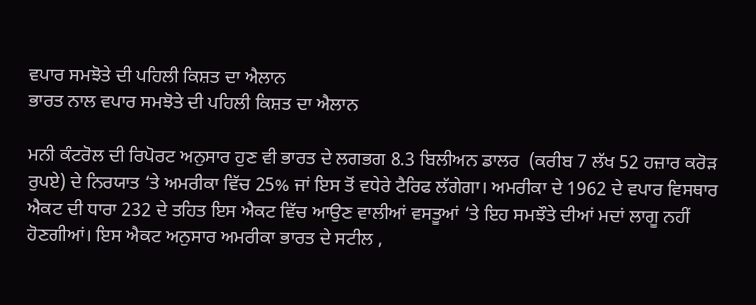ਵਪਾਰ ਸਮਝੋਤੇ ਦੀ ਪਹਿਲੀ ਕਿਸ਼ਤ ਦਾ ਐਲਾਨ
ਭਾਰਤ ਨਾਲ ਵਪਾਰ ਸਮਝੋਤੇ ਦੀ ਪਹਿਲੀ ਕਿਸ਼ਤ ਦਾ ਐਲਾਨ

ਮਨੀ ਕੰਟਰੋਲ ਦੀ ਰਿਪੋਰਟ ਅਨੁਸਾਰ ਹੁਣ ਵੀ ਭਾਰਤ ਦੇ ਲਗਭਗ 8.3 ਬਿਲੀਅਨ ਡਾਲਰ  (ਕਰੀਬ 7 ਲੱਖ 52 ਹਜ਼ਾਰ ਕਰੋੜ ਰੁਪਏ) ਦੇ ਨਿਰਯਾਤ ‘ਤੇ ਅਮਰੀਕਾ ਵਿੱਚ 25% ਜਾਂ ਇਸ ਤੋਂ ਵਧੇਰੇ ਟੈਰਿਫ ਲੱਗੇਗਾ। ਅਮਰੀਕਾ ਦੇ 1962 ਦੇ ਵਪਾਰ ਵਿਸਥਾਰ ਐਕਟ ਦੀ ਧਾਰਾ 232 ਦੇ ਤਹਿਤ ਇਸ ਐਕਟ ਵਿੱਚ ਆਉਣ ਵਾਲੀਆਂ ਵਸਤੂਆਂ ‘ਤੇ ਇਹ ਸਮਝੌਤੇ ਦੀਆਂ ਮਦਾਂ ਲਾਗੂ ਨਹੀਂ ਹੋਣਗੀਆਂ। ਇਸ ਐਕਟ ਅਨੁਸਾਰ ਅਮਰੀਕਾ ਭਾਰਤ ਦੇ ਸਟੀਲ ,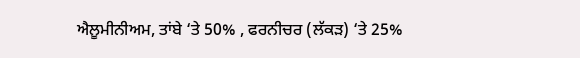ਐਲੂਮੀਨੀਅਮ, ਤਾਂਬੇ ‘ਤੇ 50% , ਫਰਨੀਚਰ (ਲੱਕੜ) ‘ਤੇ 25%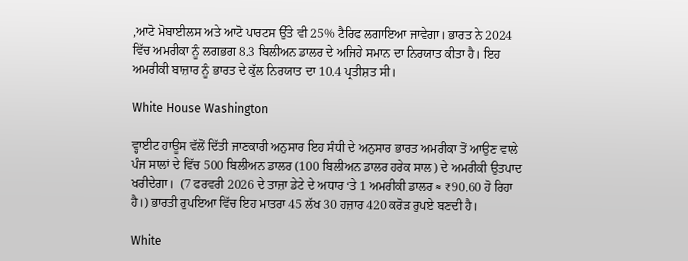,ਆਟੋ ਮੋਬਾਈਲਸ ਅਤੇ ਆਟੋ ਪਾਰਟਸ ਉੱਤੇ ਵੀ 25% ਟੈਰਿਫ ਲਗਾਇਆ ਜਾਵੇਗਾ। ਭਾਰਤ ਨੇ 2024 ਵਿੱਚ ਅਮਰੀਕਾ ਨੂੰ ਲਗਭਗ 8.3 ਬਿਲੀਅਨ ਡਾਲਰ ਦੇ ਅਜਿਹੇ ਸਮਾਨ ਦਾ ਨਿਰਯਾਤ ਕੀਤਾ ਹੈ। ਇਹ ਅਮਰੀਕੀ ਬਾਜ਼ਾਰ ਨੂੰ ਭਾਰਤ ਦੇ ਕੁੱਲ ਨਿਰਯਾਤ ਦਾ 10.4 ਪ੍ਰਤੀਸ਼ਤ ਸੀ।

White House Washington

ਵ੍ਹਾਈਟ ਹਾਊਸ ਵੱਲੋਂ ਦਿੱਤੀ ਜਾਣਕਾਰੀ ਅਨੁਸਾਰ ਇਹ ਸੰਧੀ ਦੇ ਅਨੁਸਾਰ ਭਾਰਤ ਅਮਰੀਕਾ ਤੋਂ ਆਉਣ ਵਾਲੇ ਪੰਜ ਸਾਲਾਂ ਦੇ ਵਿੱਚ 500 ਬਿਲੀਅਨ ਡਾਲਰ (100 ਬਿਲੀਅਨ ਡਾਲਰ ਹਰੇਕ ਸਾਲ) ਦੇ ਅਮਰੀਕੀ ਉਤਪਾਦ ਖਰੀਦੇਗਾ।  (7 ਫਰਵਰੀ 2026 ਦੇ ਤਾਜ਼ਾ ਡੇਟੇ ਦੇ ਅਧਾਰ ‘ਤੇ 1 ਅਮਰੀਕੀ ਡਾਲਰ ≈ ₹90.60 ਹੋ ਰਿਹਾ ਹੈ।) ਭਾਰਤੀ ਰੁਪਇਆ ਵਿੱਚ ਇਹ ਮਾਤਰਾ 45 ਲੱਖ 30 ਹਜ਼ਾਰ 420 ਕਰੋੜ ਰੁਪਏ ਬਣਦੀ ਹੈ।

White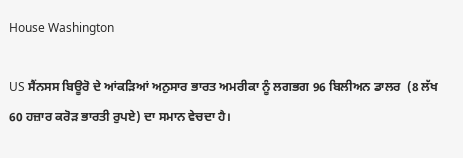House Washington

US ਸੈਂਨਸਸ ਬਿਊਰੋ ਦੇ ਆਂਕੜਿਆਂ ਅਨੁਸਾਰ ਭਾਰਤ ਅਮਰੀਕਾ ਨੂੰ ਲਗਭਗ 96 ਬਿਲੀਅਨ ਡਾਲਰ  (8 ਲੱਖ 60 ਹਜ਼ਾਰ ਕਰੋੜ ਭਾਰਤੀ ਰੁਪਏ) ਦਾ ਸਮਾਨ ਵੇਚਦਾ ਹੈ।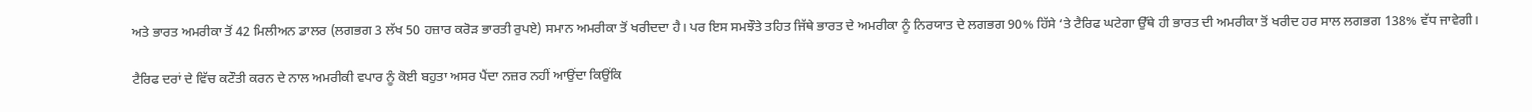ਅਤੇ ਭਾਰਤ ਅਮਰੀਕਾ ਤੋਂ 42 ਮਿਲੀਅਨ ਡਾਲਰ (ਲਗਭਗ 3 ਲੱਖ 50 ਹਜ਼ਾਰ ਕਰੋੜ ਭਾਰਤੀ ਰੁਪਏ) ਸਮਾਨ ਅਮਰੀਕਾ ਤੋਂ ਖਰੀਦਦਾ ਹੈ। ਪਰ ਇਸ ਸਮਝੌਤੇ ਤਹਿਤ ਜਿੱਥੇ ਭਾਰਤ ਦੇ ਅਮਰੀਕਾ ਨੂੰ ਨਿਰਯਾਤ ਦੇ ਲਗਭਗ 90% ਹਿੱਸੇ ‘ਤੇ ਟੈਰਿਫ ਘਟੇਗਾ ਉੱਥੇ ਹੀ ਭਾਰਤ ਦੀ ਅਮਰੀਕਾ ਤੋਂ ਖਰੀਦ ਹਰ ਸਾਲ ਲਗਭਗ 138% ਵੱਧ ਜਾਵੇਗੀ।

ਟੈਰਿਫ ਦਰਾਂ ਦੇ ਵਿੱਚ ਕਟੌਤੀ ਕਰਨ ਦੇ ਨਾਲ ਅਮਰੀਕੀ ਵਪਾਰ ਨੂੰ ਕੋਈ ਬਹੁਤਾ ਅਸਰ ਪੈਂਦਾ ਨਜ਼ਰ ਨਹੀਂ ਆਉਂਦਾ ਕਿਉਂਕਿ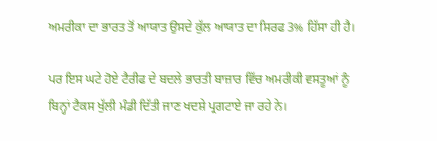ਅਮਰੀਕਾ ਦਾ ਭਾਰਤ ਤੋਂ ਆਯਾਤ ਉਸਦੇ ਕੁੱਲ ਆਯਾਤ ਦਾ ਸਿਰਫ 3% ਹਿੱਸਾ ਹੀ ਹੈ।

ਪਰ ਇਸ ਘਟੇ ਹੋਏ ਟੈਰੀਫ ਦੇ ਬਦਲੇ ਭਾਰਤੀ ਬਾਜ਼ਾਰ ਵਿੱਚ ਅਮਰੀਕੀ ਵਸਤੂਆਂ ਨੂੰ ਬਿਨ੍ਹਾਂ ਟੈਕਸ ਖੁੱਲੀ ਮੰਡੀ ਦਿੱਤੀ ਜਾਣ ਖਦਸ਼ੇ ਪ੍ਰਗਟਾਏ ਜਾ ਰਹੇ ਨੇ।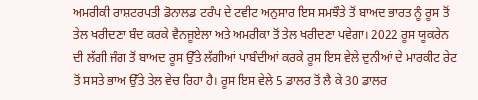ਅਮਰੀਕੀ ਰਾਸ਼ਟਰਪਤੀ ਡੋਨਾਲਡ ਟਰੰਪ ਦੇ ਟਵੀਟ ਅਨੁਸਾਰ ਇਸ ਸਮਝੌਤੇ ਤੋਂ ਬਾਅਦ ਭਾਰਤ ਨੂੰ ਰੂਸ ਤੋਂ ਤੇਲ ਖਰੀਦਣਾ ਬੰਦ ਕਰਕੇ ਵੈਨਜੂਏਲਾ ਅਤੇ ਅਮਰੀਕਾ ਤੋਂ ਤੇਲ ਖਰੀਦਣਾ ਪਵੇਗਾ। 2022 ਰੂਸ ਯੂਕਰੇਨ ਦੀ ਲੱਗੀ ਜੰਗ ਤੋਂ ਬਾਅਦ ਰੂਸ ਉੱਤੇ ਲੱਗੀਆਂ ਪਾਬੰਦੀਆਂ ਕਰਕੇ ਰੂਸ ਇਸ ਵੇਲੇ ਦੁਨੀਆਂ ਦੇ ਮਾਰਕੀਟ ਰੇਟ ਤੋਂ ਸਸਤੇ ਭਾਅ ਉੱਤੇ ਤੇਲ ਵੇਚ ਰਿਹਾ ਹੈ। ਰੂਸ ਇਸ ਵੇਲੇ 5 ਡਾਲਰ ਤੋਂ ਲੈ ਕੇ 30 ਡਾਲਰ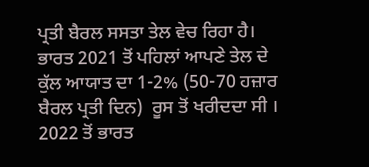ਪ੍ਰਤੀ ਬੈਰਲ ਸਸਤਾ ਤੇਲ ਵੇਚ ਰਿਹਾ ਹੈ।  ਭਾਰਤ 2021 ਤੋਂ ਪਹਿਲਾਂ ਆਪਣੇ ਤੇਲ ਦੇ ਕੁੱਲ ਆਯਾਤ ਦਾ 1-2% (50-70 ਹਜ਼ਾਰ ਬੈਰਲ ਪ੍ਰਤੀ ਦਿਨ)  ਰੂਸ ਤੋਂ ਖਰੀਦਦਾ ਸੀ । 2022 ਤੋਂ ਭਾਰਤ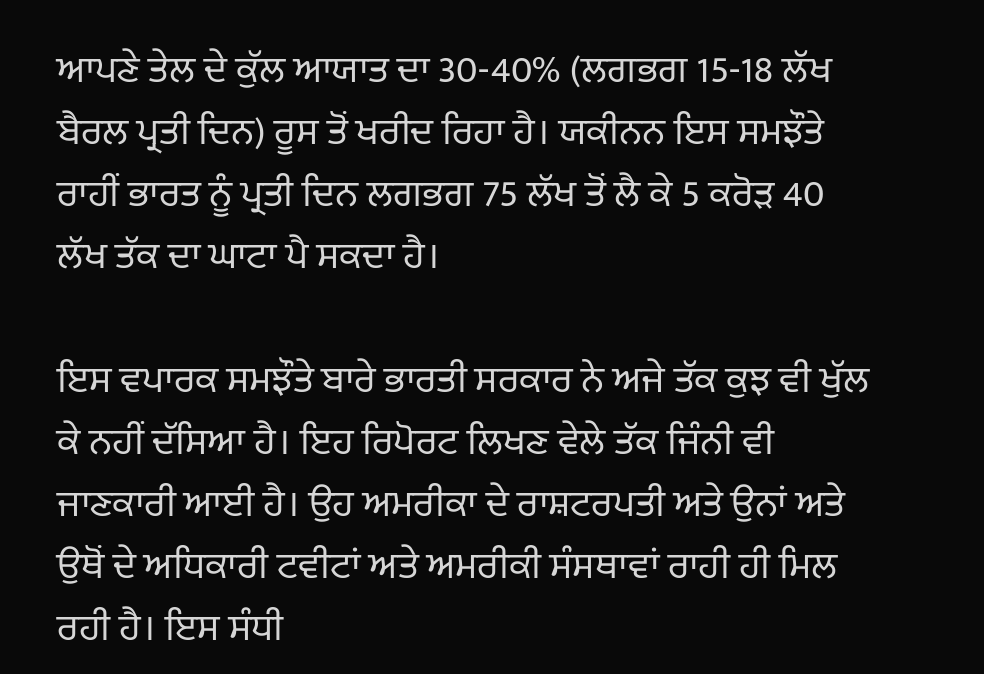ਆਪਣੇ ਤੇਲ ਦੇ ਕੁੱਲ ਆਯਾਤ ਦਾ 30-40% (ਲਗਭਗ 15-18 ਲੱਖ ਬੈਰਲ ਪ੍ਰਤੀ ਦਿਨ) ਰੂਸ ਤੋਂ ਖਰੀਦ ਰਿਹਾ ਹੈ। ਯਕੀਨਨ ਇਸ ਸਮਝੌਤੇ ਰਾਹੀਂ ਭਾਰਤ ਨੂੰ ਪ੍ਰਤੀ ਦਿਨ ਲਗਭਗ 75 ਲੱਖ ਤੋਂ ਲੈ ਕੇ 5 ਕਰੋੜ 40 ਲੱਖ ਤੱਕ ਦਾ ਘਾਟਾ ਪੈ ਸਕਦਾ ਹੈ।

ਇਸ ਵਪਾਰਕ ਸਮਝੌਤੇ ਬਾਰੇ ਭਾਰਤੀ ਸਰਕਾਰ ਨੇ ਅਜੇ ਤੱਕ ਕੁਝ ਵੀ ਖੁੱਲ ਕੇ ਨਹੀਂ ਦੱਸਿਆ ਹੈ। ਇਹ ਰਿਪੋਰਟ ਲਿਖਣ ਵੇਲੇ ਤੱਕ ਜਿੰਨੀ ਵੀ ਜਾਣਕਾਰੀ ਆਈ ਹੈ। ਉਹ ਅਮਰੀਕਾ ਦੇ ਰਾਸ਼ਟਰਪਤੀ ਅਤੇ ਉਨਾਂ ਅਤੇ ਉਥੋਂ ਦੇ ਅਧਿਕਾਰੀ ਟਵੀਟਾਂ ਅਤੇ ਅਮਰੀਕੀ ਸੰਸਥਾਵਾਂ ਰਾਹੀ ਹੀ ਮਿਲ ਰਹੀ ਹੈ। ਇਸ ਸੰਧੀ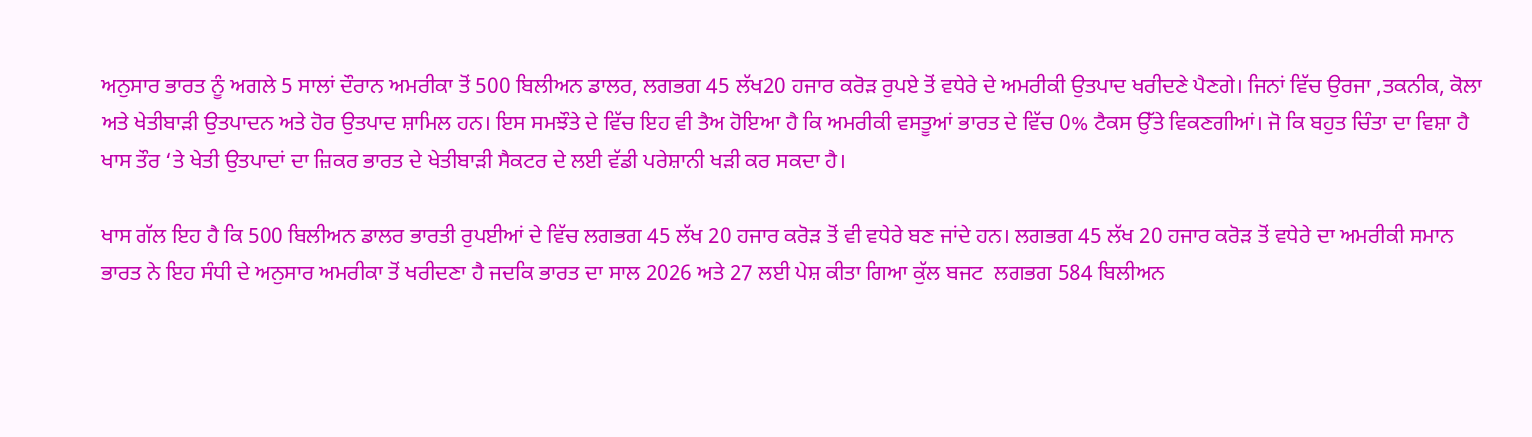ਅਨੁਸਾਰ ਭਾਰਤ ਨੂੰ ਅਗਲੇ 5 ਸਾਲਾਂ ਦੌਰਾਨ ਅਮਰੀਕਾ ਤੋਂ 500 ਬਿਲੀਅਨ ਡਾਲਰ, ਲਗਭਗ 45 ਲੱਖ20 ਹਜਾਰ ਕਰੋੜ ਰੁਪਏ ਤੋਂ ਵਧੇਰੇ ਦੇ ਅਮਰੀਕੀ ਉਤਪਾਦ ਖਰੀਦਣੇ ਪੈਣਗੇ। ਜਿਨਾਂ ਵਿੱਚ ਉਰਜਾ ,ਤਕਨੀਕ, ਕੋਲਾ ਅਤੇ ਖੇਤੀਬਾੜੀ ਉਤਪਾਦਨ ਅਤੇ ਹੋਰ ਉਤਪਾਦ ਸ਼ਾਮਿਲ ਹਨ। ਇਸ ਸਮਝੌਤੇ ਦੇ ਵਿੱਚ ਇਹ ਵੀ ਤੈਅ ਹੋਇਆ ਹੈ ਕਿ ਅਮਰੀਕੀ ਵਸਤੂਆਂ ਭਾਰਤ ਦੇ ਵਿੱਚ 0% ਟੈਕਸ ਉੱਤੇ ਵਿਕਣਗੀਆਂ। ਜੋ ਕਿ ਬਹੁਤ ਚਿੰਤਾ ਦਾ ਵਿਸ਼ਾ ਹੈ ਖਾਸ ਤੌਰ ‘ਤੇ ਖੇਤੀ ਉਤਪਾਦਾਂ ਦਾ ਜ਼ਿਕਰ ਭਾਰਤ ਦੇ ਖੇਤੀਬਾੜੀ ਸੈਕਟਰ ਦੇ ਲਈ ਵੱਡੀ ਪਰੇਸ਼ਾਨੀ ਖੜੀ ਕਰ ਸਕਦਾ ਹੈ।

ਖਾਸ ਗੱਲ ਇਹ ਹੈ ਕਿ 500 ਬਿਲੀਅਨ ਡਾਲਰ ਭਾਰਤੀ ਰੁਪਈਆਂ ਦੇ ਵਿੱਚ ਲਗਭਗ 45 ਲੱਖ 20 ਹਜਾਰ ਕਰੋੜ ਤੋਂ ਵੀ ਵਧੇਰੇ ਬਣ ਜਾਂਦੇ ਹਨ। ਲਗਭਗ 45 ਲੱਖ 20 ਹਜਾਰ ਕਰੋੜ ਤੋਂ ਵਧੇਰੇ ਦਾ ਅਮਰੀਕੀ ਸਮਾਨ ਭਾਰਤ ਨੇ ਇਹ ਸੰਧੀ ਦੇ ਅਨੁਸਾਰ ਅਮਰੀਕਾ ਤੋਂ ਖਰੀਦਣਾ ਹੈ ਜਦਕਿ ਭਾਰਤ ਦਾ ਸਾਲ 2026 ਅਤੇ 27 ਲਈ ਪੇਸ਼ ਕੀਤਾ ਗਿਆ ਕੁੱਲ ਬਜਟ  ਲਗਭਗ 584 ਬਿਲੀਅਨ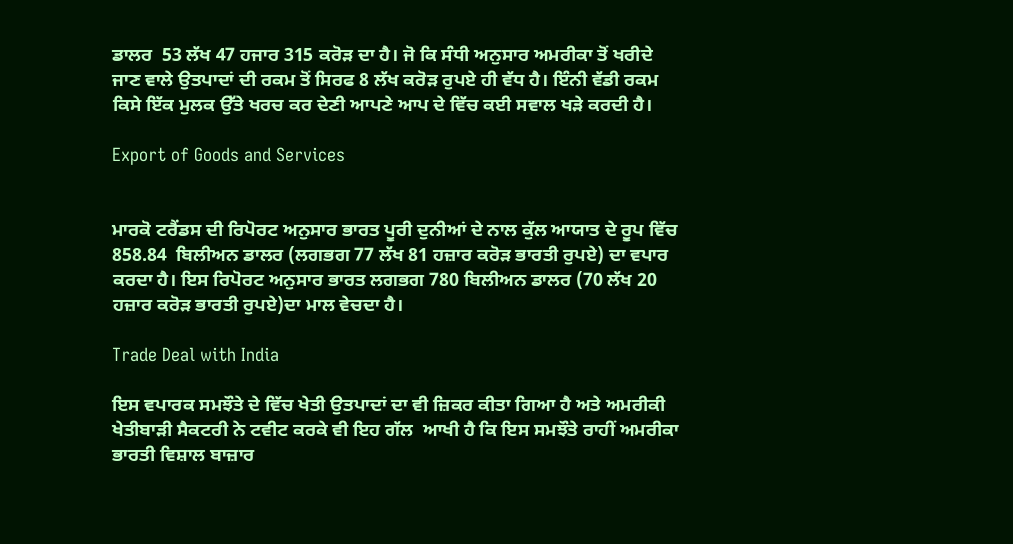ਡਾਲਰ  53 ਲੱਖ 47 ਹਜਾਰ 315 ਕਰੋੜ ਦਾ ਹੈ। ਜੋ ਕਿ ਸੰਧੀ ਅਨੁਸਾਰ ਅਮਰੀਕਾ ਤੋਂ ਖਰੀਦੇ ਜਾਣ ਵਾਲੇ ਉਤਪਾਦਾਂ ਦੀ ਰਕਮ ਤੋਂ ਸਿਰਫ 8 ਲੱਖ ਕਰੋੜ ਰੁਪਏ ਹੀ ਵੱਧ ਹੈ। ਇੰਨੀ ਵੱਡੀ ਰਕਮ ਕਿਸੇ ਇੱਕ ਮੁਲਕ ਉੱਤੇ ਖਰਚ ਕਰ ਦੇਣੀ ਆਪਣੇ ਆਪ ਦੇ ਵਿੱਚ ਕਈ ਸਵਾਲ ਖੜੇ ਕਰਦੀ ਹੈ।

Export of Goods and Services


ਮਾਰਕੋ ਟਰੈਂਡਸ ਦੀ ਰਿਪੋਰਟ ਅਨੁਸਾਰ ਭਾਰਤ ਪੂਰੀ ਦੁਨੀਆਂ ਦੇ ਨਾਲ ਕੁੱਲ ਆਯਾਤ ਦੇ ਰੂਪ ਵਿੱਚ 858.84  ਬਿਲੀਅਨ ਡਾਲਰ (ਲਗਭਗ 77 ਲੱਖ 81 ਹਜ਼ਾਰ ਕਰੋੜ ਭਾਰਤੀ ਰੁਪਏ) ਦਾ ਵਪਾਰ ਕਰਦਾ ਹੈ। ਇਸ ਰਿਪੋਰਟ ਅਨੁਸਾਰ ਭਾਰਤ ਲਗਭਗ 780 ਬਿਲੀਅਨ ਡਾਲਰ (70 ਲੱਖ 20 ਹਜ਼ਾਰ ਕਰੋੜ ਭਾਰਤੀ ਰੁਪਏ)ਦਾ ਮਾਲ ਵੇਚਦਾ ਹੈ।

Trade Deal with India

ਇਸ ਵਪਾਰਕ ਸਮਝੌਤੇ ਦੇ ਵਿੱਚ ਖੇਤੀ ਉਤਪਾਦਾਂ ਦਾ ਵੀ ਜ਼ਿਕਰ ਕੀਤਾ ਗਿਆ ਹੈ ਅਤੇ ਅਮਰੀਕੀ ਖੇਤੀਬਾੜੀ ਸੈਕਟਰੀ ਨੇ ਟਵੀਟ ਕਰਕੇ ਵੀ ਇਹ ਗੱਲ  ਆਖੀ ਹੈ ਕਿ ਇਸ ਸਮਝੌਤੇ ਰਾਹੀਂ ਅਮਰੀਕਾ ਭਾਰਤੀ ਵਿਸ਼ਾਲ ਬਾਜ਼ਾਰ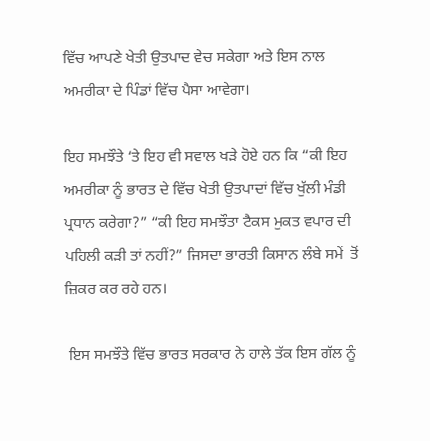ਵਿੱਚ ਆਪਣੇ ਖੇਤੀ ਉਤਪਾਦ ਵੇਚ ਸਕੇਗਾ ਅਤੇ ਇਸ ਨਾਲ ਅਮਰੀਕਾ ਦੇ ਪਿੰਡਾਂ ਵਿੱਚ ਪੈਸਾ ਆਵੇਗਾ।

ਇਹ ਸਮਝੌਤੇ ‘ਤੇ ਇਹ ਵੀ ਸਵਾਲ ਖੜੇ ਹੋਏ ਹਨ ਕਿ “ਕੀ ਇਹ ਅਮਰੀਕਾ ਨੂੰ ਭਾਰਤ ਦੇ ਵਿੱਚ ਖੇਤੀ ਉਤਪਾਦਾਂ ਵਿੱਚ ਖੁੱਲੀ ਮੰਡੀ ਪ੍ਰਧਾਨ ਕਰੇਗਾ?” “ਕੀ ਇਹ ਸਮਝੌਤਾ ਟੈਕਸ ਮੁਕਤ ਵਪਾਰ ਦੀ ਪਹਿਲੀ ਕੜੀ ਤਾਂ ਨਹੀਂ?” ਜਿਸਦਾ ਭਾਰਤੀ ਕਿਸਾਨ ਲੰਬੇ ਸਮੇਂ  ਤੋਂ ਜ਼ਿਕਰ ਕਰ ਰਹੇ ਹਨ।

 ਇਸ ਸਮਝੌਤੇ ਵਿੱਚ ਭਾਰਤ ਸਰਕਾਰ ਨੇ ਹਾਲੇ ਤੱਕ ਇਸ ਗੱਲ ਨੂੰ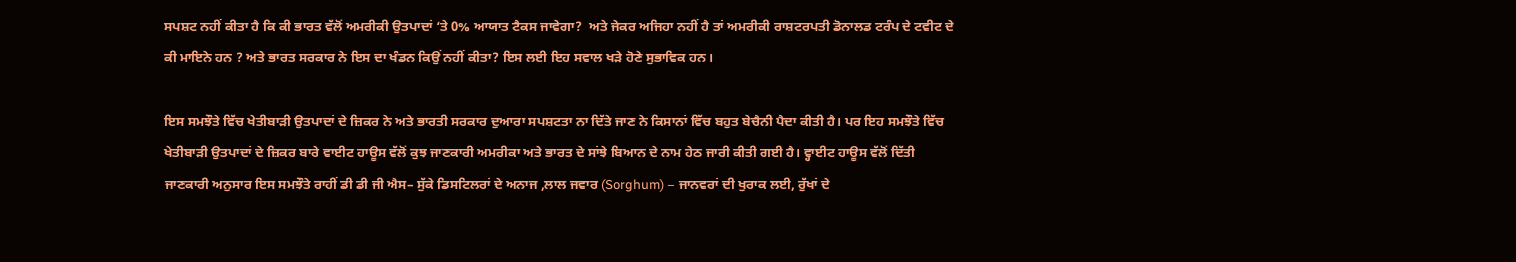ਸਪਸ਼ਟ ਨਹੀਂ ਕੀਤਾ ਹੈ ਕਿ ਕੀ ਭਾਰਤ ਵੱਲੋਂ ਅਮਰੀਕੀ ਉਤਪਾਦਾਂ ‘ਤੇ 0% ਆਯਾਤ ਟੈਕਸ ਜਾਵੇਗਾ?  ਅਤੇ ਜੇਕਰ ਅਜਿਹਾ ਨਹੀਂ ਹੈ ਤਾਂ ਅਮਰੀਕੀ ਰਾਸ਼ਟਰਪਤੀ ਡੋਨਾਲਡ ਟਰੰਪ ਦੇ ਟਵੀਟ ਦੇ ਕੀ ਮਾਇਨੇ ਹਨ ? ਅਤੇ ਭਾਰਤ ਸਰਕਾਰ ਨੇ ਇਸ ਦਾ ਖੰਡਨ ਕਿਉਂ ਨਹੀਂ ਕੀਤਾ? ਇਸ ਲਈ ਇਹ ਸਵਾਲ ਖੜੇ ਹੋਣੇ ਸੁਭਾਵਿਕ ਹਨ।

ਇਸ ਸਮਝੌਤੇ ਵਿੱਚ ਖੇਤੀਬਾੜੀ ਉਤਪਾਦਾਂ ਦੇ ਜ਼ਿਕਰ ਨੇ ਅਤੇ ਭਾਰਤੀ ਸਰਕਾਰ ਦੁਆਰਾ ਸਪਸ਼ਟਤਾ ਨਾ ਦਿੱਤੇ ਜਾਣ ਨੇ ਕਿਸਾਨਾਂ ਵਿੱਚ ਬਹੁਤ ਬੇਚੈਨੀ ਪੈਦਾ ਕੀਤੀ ਹੈ। ਪਰ ਇਹ ਸਮਝੌਤੇ ਵਿੱਚ ਖੇਤੀਬਾੜੀ ਉਤਪਾਦਾਂ ਦੇ ਜ਼ਿਕਰ ਬਾਰੇ ਵਾਈਟ ਹਾਊਸ ਵੱਲੋਂ ਕੁਝ ਜਾਣਕਾਰੀ ਅਮਰੀਕਾ ਅਤੇ ਭਾਰਤ ਦੇ ਸਾਂਝੇ ਬਿਆਨ ਦੇ ਨਾਮ ਹੇਠ ਜਾਰੀ ਕੀਤੀ ਗਈ ਹੈ। ਵ੍ਹਾਈਟ ਹਾਊਸ ਵੱਲੋਂ ਦਿੱਤੀ ਜਾਣਕਾਰੀ ਅਨੁਸਾਰ ਇਸ ਸਮਝੌਤੇ ਰਾਹੀਂ ਡੀ ਡੀ ਜੀ ਐਸ– ਸੁੱਕੇ ਡਿਸਟਿਲਰਾਂ ਦੇ ਅਨਾਜ ,ਲਾਲ ਜਵਾਰ (Sorghum) – ਜਾਨਵਰਾਂ ਦੀ ਖੁਰਾਕ ਲਈ, ਰੁੱਖਾਂ ਦੇ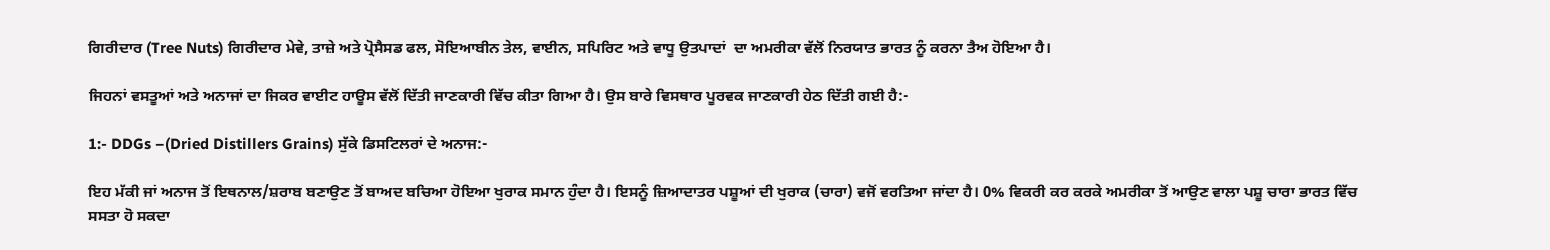ਗਿਰੀਦਾਰ (Tree Nuts) ਗਿਰੀਦਾਰ ਮੇਵੇ, ਤਾਜ਼ੇ ਅਤੇ ਪ੍ਰੋਸੈਸਡ ਫਲ, ਸੋਇਆਬੀਨ ਤੇਲ, ਵਾਈਨ, ਸਪਿਰਿਟ ਅਤੇ ਵਾਧੂ ਉਤਪਾਦਾਂ  ਦਾ ਅਮਰੀਕਾ ਵੱਲੋਂ ਨਿਰਯਾਤ ਭਾਰਤ ਨੂੰ ਕਰਨਾ ਤੈਅ ਹੋਇਆ ਹੈ।

ਜਿਹਨਾਂ ਵਸਤੂਆਂ ਅਤੇ ਅਨਾਜਾਂ ਦਾ ਜਿਕਰ ਵਾਈਟ ਹਾਊਸ ਵੱਲੋਂ ਦਿੱਤੀ ਜਾਣਕਾਰੀ ਵਿੱਚ ਕੀਤਾ ਗਿਆ ਹੈ। ਉਸ ਬਾਰੇ ਵਿਸਥਾਰ ਪੂਰਵਕ ਜਾਣਕਾਰੀ ਹੇਠ ਦਿੱਤੀ ਗਈ ਹੈ:-

1:- DDGs –(Dried Distillers Grains) ਸੁੱਕੇ ਡਿਸਟਿਲਰਾਂ ਦੇ ਅਨਾਜ:-

ਇਹ ਮੱਕੀ ਜਾਂ ਅਨਾਜ ਤੋਂ ਇਥਨਾਲ/ਸ਼ਰਾਬ ਬਣਾਉਣ ਤੋਂ ਬਾਅਦ ਬਚਿਆ ਹੋਇਆ ਖੁਰਾਕ ਸਮਾਨ ਹੁੰਦਾ ਹੈ। ਇਸਨੂੰ ਜ਼ਿਆਦਾਤਰ ਪਸ਼ੂਆਂ ਦੀ ਖੁਰਾਕ (ਚਾਰਾ) ਵਜੋਂ ਵਰਤਿਆ ਜਾਂਦਾ ਹੈ। 0% ਵਿਕਰੀ ਕਰ ਕਰਕੇ ਅਮਰੀਕਾ ਤੋਂ ਆਉਣ ਵਾਲਾ ਪਸ਼ੂ ਚਾਰਾ ਭਾਰਤ ਵਿੱਚ ਸਸਤਾ ਹੋ ਸਕਦਾ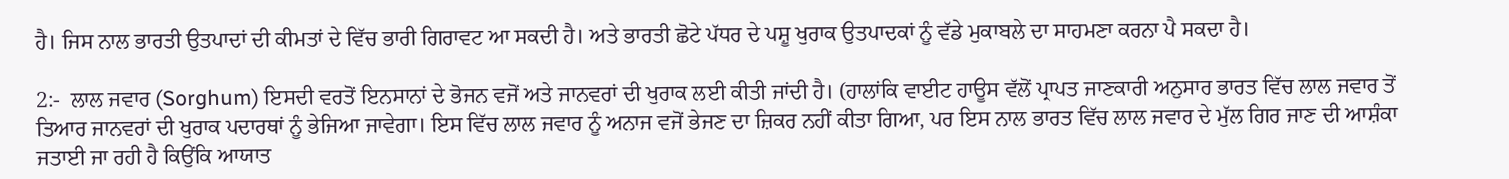ਹੈ। ਜਿਸ ਨਾਲ ਭਾਰਤੀ ਉਤਪਾਦਾਂ ਦੀ ਕੀਮਤਾਂ ਦੇ ਵਿੱਚ ਭਾਰੀ ਗਿਰਾਵਟ ਆ ਸਕਦੀ ਹੈ। ਅਤੇ ਭਾਰਤੀ ਛੋਟੇ ਪੱਧਰ ਦੇ ਪਸ਼ੂ ਖੁਰਾਕ ਉਤਪਾਦਕਾਂ ਨੂੰ ਵੱਡੇ ਮੁਕਾਬਲੇ ਦਾ ਸਾਹਮਣਾ ਕਰਨਾ ਪੈ ਸਕਦਾ ਹੈ।

2:-  ਲਾਲ ਜਵਾਰ (Sorghum) ਇਸਦੀ ਵਰਤੋਂ ਇਨਸਾਨਾਂ ਦੇ ਭੋਜਨ ਵਜੋਂ ਅਤੇ ਜਾਨਵਰਾਂ ਦੀ ਖੁਰਾਕ ਲਈ ਕੀਤੀ ਜਾਂਦੀ ਹੈ। (ਹਾਲਾਂਕਿ ਵਾਈਟ ਹਾਊਸ ਵੱਲੋਂ ਪ੍ਰਾਪਤ ਜਾਣਕਾਰੀ ਅਨੁਸਾਰ ਭਾਰਤ ਵਿੱਚ ਲਾਲ ਜਵਾਰ ਤੋਂ ਤਿਆਰ ਜਾਨਵਰਾਂ ਦੀ ਖੁਰਾਕ ਪਦਾਰਥਾਂ ਨੂੰ ਭੇਜਿਆ ਜਾਵੇਗਾ। ਇਸ ਵਿੱਚ ਲਾਲ ਜਵਾਰ ਨੂੰ ਅਨਾਜ ਵਜੋਂ ਭੇਜਣ ਦਾ ਜ਼ਿਕਰ ਨਹੀਂ ਕੀਤਾ ਗਿਆ, ਪਰ ਇਸ ਨਾਲ ਭਾਰਤ ਵਿੱਚ ਲਾਲ ਜਵਾਰ ਦੇ ਮੁੱਲ ਗਿਰ ਜਾਣ ਦੀ ਆਸ਼ੰਕਾ ਜਤਾਈ ਜਾ ਰਹੀ ਹੈ ਕਿਉਂਕਿ ਆਯਾਤ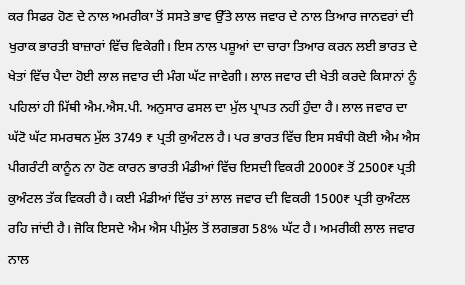ਕਰ ਸਿਫਰ ਹੋਣ ਦੇ ਨਾਲ ਅਮਰੀਕਾ ਤੋਂ ਸਸਤੇ ਭਾਵ ਉੱਤੇ ਲਾਲ ਜਵਾਰ ਦੇ ਨਾਲ ਤਿਆਰ ਜਾਨਵਰਾਂ ਦੀ ਖੁਰਾਕ ਭਾਰਤੀ ਬਾਜ਼ਾਰਾਂ ਵਿੱਚ ਵਿਕੇਗੀ। ਇਸ ਨਾਲ ਪਸ਼ੂਆਂ ਦਾ ਚਾਰਾ ਤਿਆਰ ਕਰਨ ਲਈ ਭਾਰਤ ਦੇ ਖੇਤਾਂ ਵਿੱਚ ਪੈਦਾ ਹੋਈ ਲਾਲ ਜਵਾਰ ਦੀ ਮੰਗ ਘੱਟ ਜਾਵੇਗੀ। ਲਾਲ ਜਵਾਰ ਦੀ ਖੇਤੀ ਕਰਦੇ ਕਿਸਾਨਾਂ ਨੂੰ ਪਹਿਲਾਂ ਹੀ ਮਿੱਥੀ ਐਮ.ਐਸ.ਪੀ. ਅਨੁਸਾਰ ਫਸਲ ਦਾ ਮੁੱਲ ਪ੍ਰਾਪਤ ਨਹੀਂ ਹੁੰਦਾ ਹੈ। ਲਾਲ ਜਵਾਰ ਦਾ ਘੱਟੋ ਘੱਟ ਸਮਰਥਨ ਮੁੱਲ 3749 ₹ ਪ੍ਰਤੀ ਕੁਅੰਟਲ ਹੈ। ਪਰ ਭਾਰਤ ਵਿੱਚ ਇਸ ਸਬੰਧੀ ਕੋਈ ਐਮ ਐਸ ਪੀਗਰੰਟੀ ਕਾਨੂੰਨ ਨਾ ਹੋਣ ਕਾਰਨ ਭਾਰਤੀ ਮੰਡੀਆਂ ਵਿੱਚ ਇਸਦੀ ਵਿਕਰੀ 2000₹ ਤੋਂ 2500₹ ਪ੍ਰਤੀ ਕੁਅੰਟਲ ਤੱਕ ਵਿਕਰੀ ਹੈ। ਕਈ ਮੰਡੀਆਂ ਵਿੱਚ ਤਾਂ ਲਾਲ ਜਵਾਰ ਦੀ ਵਿਕਰੀ 1500₹ ਪ੍ਰਤੀ ਕੁਅੰਟਲ ਰਹਿ ਜਾਂਦੀ ਹੈ। ਜੋਕਿ ਇਸਦੇ ਐਮ ਐਸ ਪੀਮੁੱਲ ਤੋਂ ਲਗਭਗ 58% ਘੱਟ ਹੈ। ਅਮਰੀਕੀ ਲਾਲ ਜਵਾਰ ਨਾਲ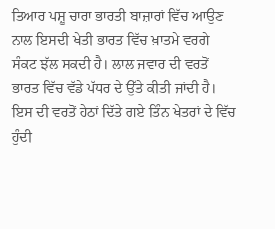ਤਿਆਰ ਪਸ਼ੂ ਚਾਰਾ ਭਾਰਤੀ ਬਾਜ਼ਾਰਾਂ ਵਿੱਚ ਆਉਣ ਨਾਲ ਇਸਦੀ ਖੇਤੀ ਭਾਰਤ ਵਿੱਚ ਖ਼ਾਤਮੇ ਵਰਗੇ ਸੰਕਟ ਝੱਲ ਸਕਦੀ ਹੈ। ਲਾਲ ਜਵਾਰ ਦੀ ਵਰਤੋਂ ਭਾਰਤ ਵਿੱਚ ਵੱਡੇ ਪੱਧਰ ਦੇ ਉੱਤੇ ਕੀਤੀ ਜਾਂਦੀ ਹੈ। ਇਸ ਦੀ ਵਰਤੋਂ ਹੇਠਾਂ ਦਿੱਤੇ ਗਏ ਤਿੰਨ ਖੇਤਰਾਂ ਦੇ ਵਿੱਚ ਹੁੰਦੀ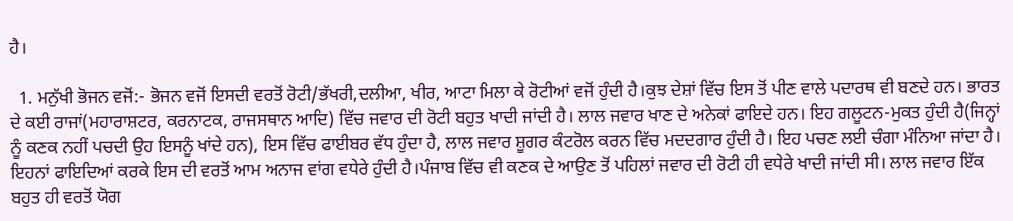ਹੈ।

  1. ਮਨੁੱਖੀ ਭੋਜਨ ਵਜੋਂ:- ਭੋਜਨ ਵਜੋਂ ਇਸਦੀ ਵਰਤੋਂ ਰੋਟੀ/ਭੱਖਰੀ,ਦਲੀਆ, ਖੀਰ, ਆਟਾ ਮਿਲਾ ਕੇ ਰੋਟੀਆਂ ਵਜੋਂ ਹੁੰਦੀ ਹੈ।ਕੁਝ ਦੇਸ਼ਾਂ ਵਿੱਚ ਇਸ ਤੋਂ ਪੀਣ ਵਾਲੇ ਪਦਾਰਥ ਵੀ ਬਣਦੇ ਹਨ। ਭਾਰਤ ਦੇ ਕਈ ਰਾਜਾਂ(ਮਹਾਰਾਸ਼ਟਰ, ਕਰਨਾਟਕ, ਰਾਜਸਥਾਨ ਆਦਿ) ਵਿੱਚ ਜਵਾਰ ਦੀ ਰੋਟੀ ਬਹੁਤ ਖਾਦੀ ਜਾਂਦੀ ਹੈ। ਲਾਲ ਜਵਾਰ ਖਾਣ ਦੇ ਅਨੇਕਾਂ ਫਾਇਦੇ ਹਨ। ਇਹ ਗਲੂਟਨ-ਮੁਕਤ ਹੁੰਦੀ ਹੈ(ਜਿਨ੍ਹਾਂ ਨੂੰ ਕਣਕ ਨਹੀਂ ਪਚਦੀ ਉਹ ਇਸਨੂੰ ਖਾਂਦੇ ਹਨ), ਇਸ ਵਿੱਚ ਫਾਈਬਰ ਵੱਧ ਹੁੰਦਾ ਹੈ, ਲਾਲ ਜਵਾਰ ਸ਼ੂਗਰ ਕੰਟਰੋਲ ਕਰਨ ਵਿੱਚ ਮਦਦਗਾਰ ਹੁੰਦੀ ਹੈ। ਇਹ ਪਚਣ ਲਈ ਚੰਗਾ ਮੰਨਿਆ ਜਾਂਦਾ ਹੈ। ਇਹਨਾਂ ਫਾਇਦਿਆਂ ਕਰਕੇ ਇਸ ਦੀ ਵਰਤੋਂ ਆਮ ਅਨਾਜ ਵਾਂਗ ਵਧੇਰੇ ਹੁੰਦੀ ਹੈ।ਪੰਜਾਬ ਵਿੱਚ ਵੀ ਕਣਕ ਦੇ ਆਉਣ ਤੋਂ ਪਹਿਲਾਂ ਜਵਾਰ ਦੀ ਰੋਟੀ ਹੀ ਵਧੇਰੇ ਖਾਦੀ ਜਾਂਦੀ ਸੀ। ਲਾਲ ਜਵਾਰ ਇੱਕ ਬਹੁਤ ਹੀ ਵਰਤੋਂ ਯੋਗ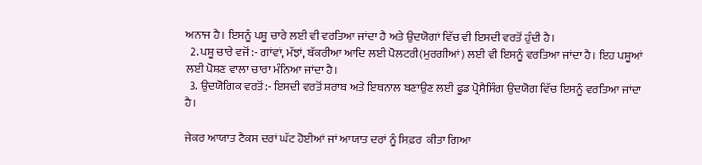ਅਨਾਜ ਹੈ। ਇਸਨੂੰ ਪਸ਼ੂ ਚਾਰੇ ਲਈ ਵੀ ਵਰਤਿਆ ਜਾਂਦਾ ਹੈ ਅਤੇ ਉਦਯੋਗਾਂ ਵਿੱਚ ਵੀ ਇਸਦੀ ਵਰਤੋਂ ਹੁੰਦੀ ਹੈ।
  2. ਪਸ਼ੂ ਚਾਰੇ ਵਜੋਂ:- ਗਾਂਵਾਂ, ਮੱਝਾਂ, ਬੱਕਰੀਆ ਆਦਿ ਲਈ ਪੋਲਟਰੀ(ਮੁਰਗੀਆਂ) ਲਈ ਵੀ ਇਸਨੂੰ ਵਰਤਿਆ ਜਾਂਦਾ ਹੈ। ਇਹ ਪਸ਼ੂਆਂ ਲਈ ਪੋਸ਼ਣ ਵਾਲਾ ਚਾਰਾ ਮੰਨਿਆ ਜਾਂਦਾ ਹੈ।
  3. ਉਦਯੋਗਿਕ ਵਰਤੋਂ:- ਇਸਦੀ ਵਰਤੋਂ ਸ਼ਰਾਬ ਅਤੇ ਇਥਨਾਲ ਬਣਾਉਣ ਲਈ ਫੂਡ ਪ੍ਰੋਸੈਸਿੰਗ ਉਦਯੋਗ ਵਿੱਚ ਇਸਨੂੰ ਵਰਤਿਆ ਜਾਂਦਾ ਹੈ।

ਜੇਕਰ ਆਯਾਤ ਟੈਕਸ ਦਰਾਂ ਘੱਟ ਹੋਈਆਂ ਜਾਂ ਆਯਾਤ ਦਰਾਂ ਨੂੰ ਸਿਫ਼ਰ  ਕੀਤਾ ਗਿਆ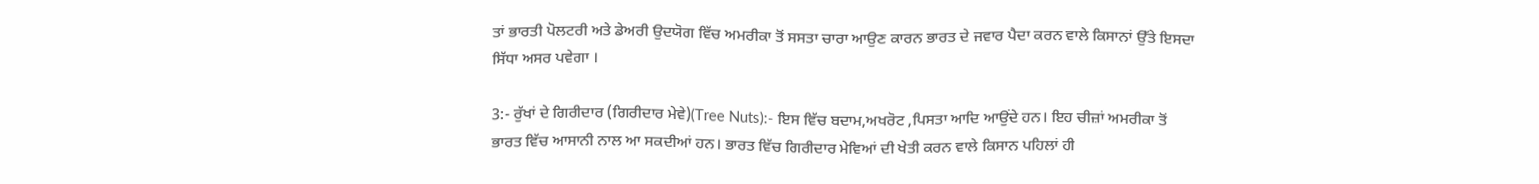ਤਾਂ ਭਾਰਤੀ ਪੋਲਟਰੀ ਅਤੇ ਡੇਅਰੀ ਉਦਯੋਗ ਵਿੱਚ ਅਮਰੀਕਾ ਤੋਂ ਸਸਤਾ ਚਾਰਾ ਆਉਣ ਕਾਰਨ ਭਾਰਤ ਦੇ ਜਵਾਰ ਪੈਦਾ ਕਰਨ ਵਾਲੇ ਕਿਸਾਨਾਂ ਉੱਤੇ ਇਸਦਾ ਸਿੱਧਾ ਅਸਰ ਪਵੇਗਾ ।

3:- ਰੁੱਖਾਂ ਦੇ ਗਿਰੀਦਾਰ (ਗਿਰੀਦਾਰ ਮੇਵੇ)(Tree Nuts):- ਇਸ ਵਿੱਚ ਬਦਾਮ,ਅਖਰੋਟ ,ਪਿਸਤਾ ਆਦਿ ਆਉਂਦੇ ਹਨ। ਇਹ ਚੀਜ਼ਾਂ ਅਮਰੀਕਾ ਤੋਂ ਭਾਰਤ ਵਿੱਚ ਆਸਾਨੀ ਨਾਲ ਆ ਸਕਦੀਆਂ ਹਨ। ਭਾਰਤ ਵਿੱਚ ਗਿਰੀਦਾਰ ਮੇਵਿਆਂ ਦੀ ਖੇਤੀ ਕਰਨ ਵਾਲੇ ਕਿਸਾਨ ਪਹਿਲਾਂ ਹੀ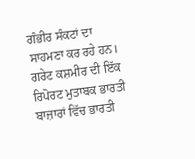ਗੰਭੀਰ ਸੰਕਟਾਂ ਦਾ ਸਾਹਮਣਾ ਕਰ ਰਹੇ ਹਨ। ਗਰੇਟ ਕਸ਼ਮੀਰ ਦੀ ਇੱਕ ਰਿਪੋਰਟ ਮੁਤਾਬਕ ਭਾਰਤੀ ਬਾਜ਼ਾਰਾਂ ਵਿੱਚ ਭਾਰਤੀ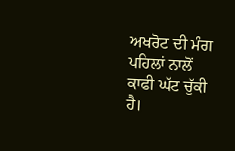ਅਖਰੋਟ ਦੀ ਮੰਗ ਪਹਿਲਾਂ ਨਾਲੋਂ ਕਾਫੀ ਘੱਟ ਚੁੱਕੀ ਹੈ।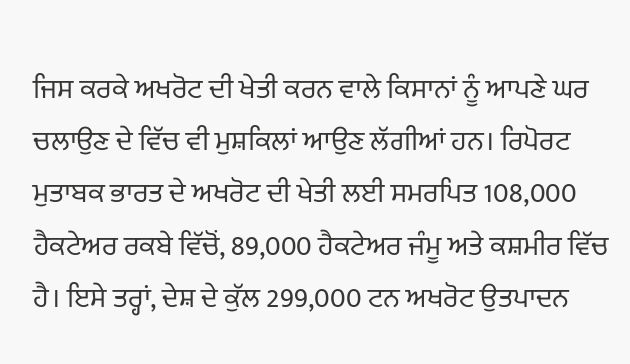ਜਿਸ ਕਰਕੇ ਅਖਰੋਟ ਦੀ ਖੇਤੀ ਕਰਨ ਵਾਲੇ ਕਿਸਾਨਾਂ ਨੂੰ ਆਪਣੇ ਘਰ ਚਲਾਉਣ ਦੇ ਵਿੱਚ ਵੀ ਮੁਸ਼ਕਿਲਾਂ ਆਉਣ ਲੱਗੀਆਂ ਹਨ। ਰਿਪੋਰਟ ਮੁਤਾਬਕ ਭਾਰਤ ਦੇ ਅਖਰੋਟ ਦੀ ਖੇਤੀ ਲਈ ਸਮਰਪਿਤ 108,000 ਹੈਕਟੇਅਰ ਰਕਬੇ ਵਿੱਚੋਂ, 89,000 ਹੈਕਟੇਅਰ ਜੰਮੂ ਅਤੇ ਕਸ਼ਮੀਰ ਵਿੱਚ ਹੈ। ਇਸੇ ਤਰ੍ਹਾਂ, ਦੇਸ਼ ਦੇ ਕੁੱਲ 299,000 ਟਨ ਅਖਰੋਟ ਉਤਪਾਦਨ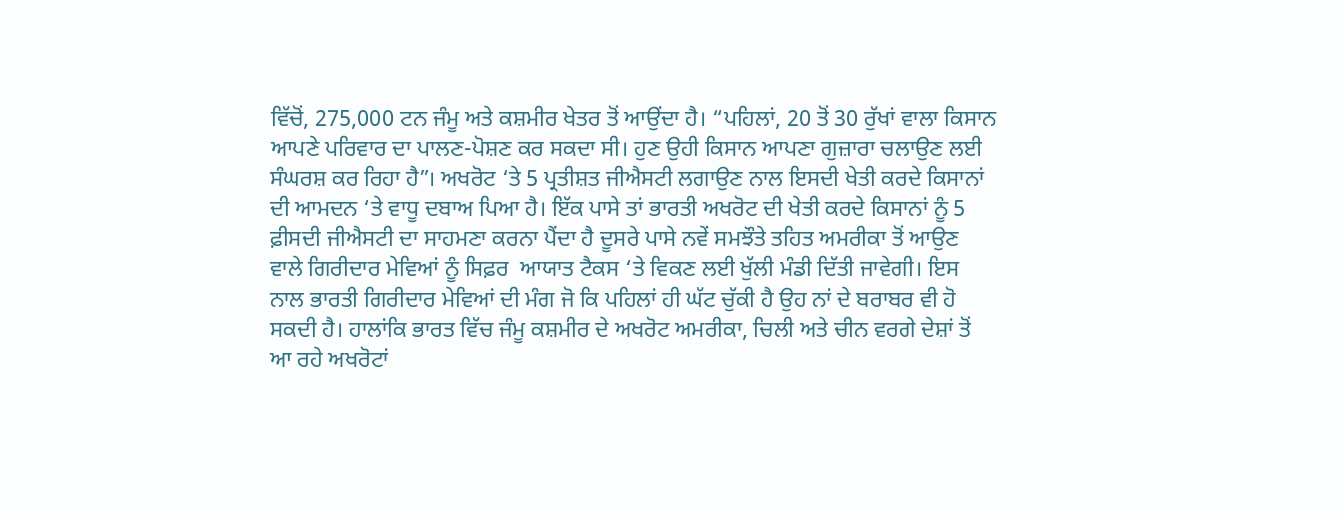ਵਿੱਚੋਂ, 275,000 ਟਨ ਜੰਮੂ ਅਤੇ ਕਸ਼ਮੀਰ ਖੇਤਰ ਤੋਂ ਆਉਂਦਾ ਹੈ। “ਪਹਿਲਾਂ, 20 ਤੋਂ 30 ਰੁੱਖਾਂ ਵਾਲਾ ਕਿਸਾਨ ਆਪਣੇ ਪਰਿਵਾਰ ਦਾ ਪਾਲਣ-ਪੋਸ਼ਣ ਕਰ ਸਕਦਾ ਸੀ। ਹੁਣ ਉਹੀ ਕਿਸਾਨ ਆਪਣਾ ਗੁਜ਼ਾਰਾ ਚਲਾਉਣ ਲਈ ਸੰਘਰਸ਼ ਕਰ ਰਿਹਾ ਹੈ”। ਅਖਰੋਟ ‘ਤੇ 5 ਪ੍ਰਤੀਸ਼ਤ ਜੀਐਸਟੀ ਲਗਾਉਣ ਨਾਲ ਇਸਦੀ ਖੇਤੀ ਕਰਦੇ ਕਿਸਾਨਾਂ ਦੀ ਆਮਦਨ ‘ਤੇ ਵਾਧੂ ਦਬਾਅ ਪਿਆ ਹੈ। ਇੱਕ ਪਾਸੇ ਤਾਂ ਭਾਰਤੀ ਅਖਰੋਟ ਦੀ ਖੇਤੀ ਕਰਦੇ ਕਿਸਾਨਾਂ ਨੂੰ 5 ਫ਼ੀਸਦੀ ਜੀਐਸਟੀ ਦਾ ਸਾਹਮਣਾ ਕਰਨਾ ਪੈਂਦਾ ਹੈ ਦੂਸਰੇ ਪਾਸੇ ਨਵੇਂ ਸਮਝੌਤੇ ਤਹਿਤ ਅਮਰੀਕਾ ਤੋਂ ਆਉਣ ਵਾਲੇ ਗਿਰੀਦਾਰ ਮੇਵਿਆਂ ਨੂੰ ਸਿਫ਼ਰ  ਆਯਾਤ ਟੈਕਸ ‘ਤੇ ਵਿਕਣ ਲਈ ਖੁੱਲੀ ਮੰਡੀ ਦਿੱਤੀ ਜਾਵੇਗੀ। ਇਸ ਨਾਲ ਭਾਰਤੀ ਗਿਰੀਦਾਰ ਮੇਵਿਆਂ ਦੀ ਮੰਗ ਜੋ ਕਿ ਪਹਿਲਾਂ ਹੀ ਘੱਟ ਚੁੱਕੀ ਹੈ ਉਹ ਨਾਂ ਦੇ ਬਰਾਬਰ ਵੀ ਹੋ ਸਕਦੀ ਹੈ। ਹਾਲਾਂਕਿ ਭਾਰਤ ਵਿੱਚ ਜੰਮੂ ਕਸ਼ਮੀਰ ਦੇ ਅਖਰੋਟ ਅਮਰੀਕਾ, ਚਿਲੀ ਅਤੇ ਚੀਨ ਵਰਗੇ ਦੇਸ਼ਾਂ ਤੋਂ ਆ ਰਹੇ ਅਖਰੋਟਾਂ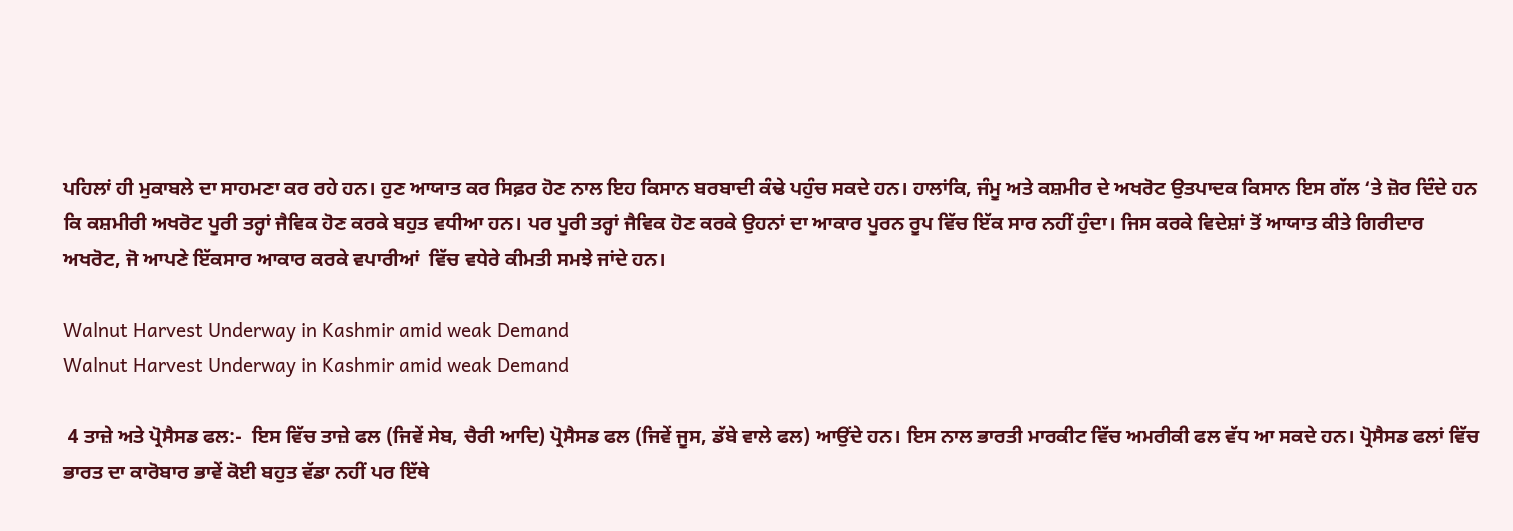ਪਹਿਲਾਂ ਹੀ ਮੁਕਾਬਲੇ ਦਾ ਸਾਹਮਣਾ ਕਰ ਰਹੇ ਹਨ। ਹੁਣ ਆਯਾਤ ਕਰ ਸਿਫ਼ਰ ਹੋਣ ਨਾਲ ਇਹ ਕਿਸਾਨ ਬਰਬਾਦੀ ਕੰਢੇ ਪਹੁੰਚ ਸਕਦੇ ਹਨ। ਹਾਲਾਂਕਿ, ਜੰਮੂ ਅਤੇ ਕਸ਼ਮੀਰ ਦੇ ਅਖਰੋਟ ਉਤਪਾਦਕ ਕਿਸਾਨ ਇਸ ਗੱਲ ‘ਤੇ ਜ਼ੋਰ ਦਿੰਦੇ ਹਨ ਕਿ ਕਸ਼ਮੀਰੀ ਅਖਰੋਟ ਪੂਰੀ ਤਰ੍ਹਾਂ ਜੈਵਿਕ ਹੋਣ ਕਰਕੇ ਬਹੁਤ ਵਧੀਆ ਹਨ। ਪਰ ਪੂਰੀ ਤਰ੍ਹਾਂ ਜੈਵਿਕ ਹੋਣ ਕਰਕੇ ਉਹਨਾਂ ਦਾ ਆਕਾਰ ਪੂਰਨ ਰੂਪ ਵਿੱਚ ਇੱਕ ਸਾਰ ਨਹੀਂ ਹੁੰਦਾ। ਜਿਸ ਕਰਕੇ ਵਿਦੇਸ਼ਾਂ ਤੋਂ ਆਯਾਤ ਕੀਤੇ ਗਿਰੀਦਾਰ ਅਖਰੋਟ, ਜੋ ਆਪਣੇ ਇੱਕਸਾਰ ਆਕਾਰ ਕਰਕੇ ਵਪਾਰੀਆਂ  ਵਿੱਚ ਵਧੇਰੇ ਕੀਮਤੀ ਸਮਝੇ ਜਾਂਦੇ ਹਨ।

Walnut Harvest Underway in Kashmir amid weak Demand
Walnut Harvest Underway in Kashmir amid weak Demand

 4 ਤਾਜ਼ੇ ਅਤੇ ਪ੍ਰੋਸੈਸਡ ਫਲ:-  ਇਸ ਵਿੱਚ ਤਾਜ਼ੇ ਫਲ (ਜਿਵੇਂ ਸੇਬ, ਚੈਰੀ ਆਦਿ) ਪ੍ਰੋਸੈਸਡ ਫਲ (ਜਿਵੇਂ ਜੂਸ, ਡੱਬੇ ਵਾਲੇ ਫਲ) ਆਉਂਦੇ ਹਨ। ਇਸ ਨਾਲ ਭਾਰਤੀ ਮਾਰਕੀਟ ਵਿੱਚ ਅਮਰੀਕੀ ਫਲ ਵੱਧ ਆ ਸਕਦੇ ਹਨ। ਪ੍ਰੋਸੈਸਡ ਫਲਾਂ ਵਿੱਚ  ਭਾਰਤ ਦਾ ਕਾਰੋਬਾਰ ਭਾਵੇਂ ਕੋਈ ਬਹੁਤ ਵੱਡਾ ਨਹੀਂ ਪਰ ਇੱਥੇ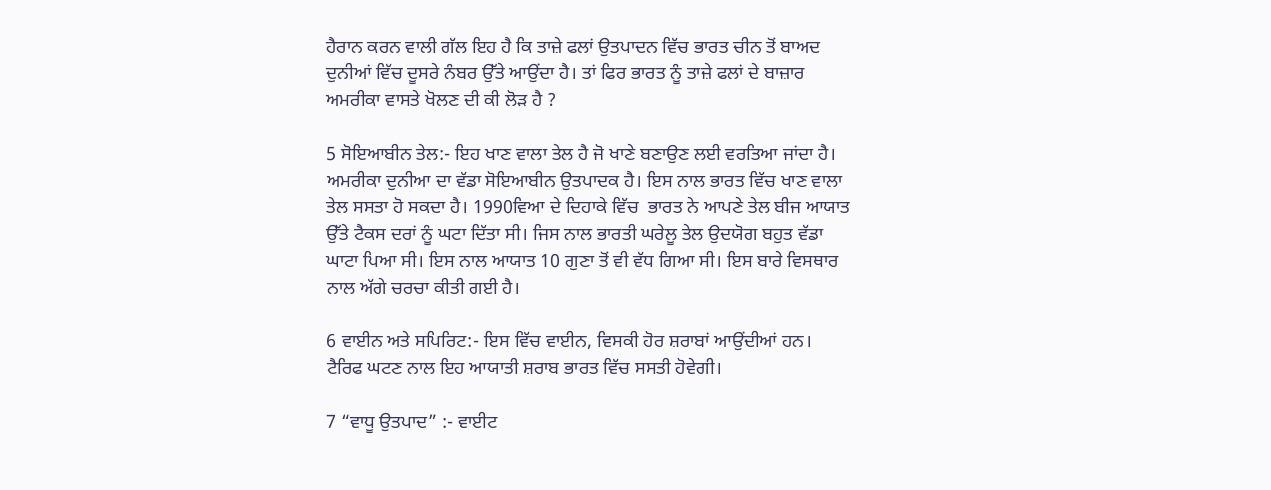ਹੈਰਾਨ ਕਰਨ ਵਾਲੀ ਗੱਲ ਇਹ ਹੈ ਕਿ ਤਾਜ਼ੇ ਫਲਾਂ ਉਤਪਾਦਨ ਵਿੱਚ ਭਾਰਤ ਚੀਨ ਤੋਂ ਬਾਅਦ ਦੁਨੀਆਂ ਵਿੱਚ ਦੂਸਰੇ ਨੰਬਰ ਉੱਤੇ ਆਉਂਦਾ ਹੈ। ਤਾਂ ਫਿਰ ਭਾਰਤ ਨੂੰ ਤਾਜ਼ੇ ਫਲਾਂ ਦੇ ਬਾਜ਼ਾਰ ਅਮਰੀਕਾ ਵਾਸਤੇ ਖੋਲਣ ਦੀ ਕੀ ਲੋੜ ਹੈ ?

5 ਸੋਇਆਬੀਨ ਤੇਲ:- ਇਹ ਖਾਣ ਵਾਲਾ ਤੇਲ ਹੈ ਜੋ ਖਾਣੇ ਬਣਾਉਣ ਲਈ ਵਰਤਿਆ ਜਾਂਦਾ ਹੈ। ਅਮਰੀਕਾ ਦੁਨੀਆ ਦਾ ਵੱਡਾ ਸੋਇਆਬੀਨ ਉਤਪਾਦਕ ਹੈ। ਇਸ ਨਾਲ ਭਾਰਤ ਵਿੱਚ ਖਾਣ ਵਾਲਾ ਤੇਲ ਸਸਤਾ ਹੋ ਸਕਦਾ ਹੈ। 1990ਵਿਆ ਦੇ ਦਿਹਾਕੇ ਵਿੱਚ  ਭਾਰਤ ਨੇ ਆਪਣੇ ਤੇਲ ਬੀਜ ਆਯਾਤ ਉੱਤੇ ਟੈਕਸ ਦਰਾਂ ਨੂੰ ਘਟਾ ਦਿੱਤਾ ਸੀ। ਜਿਸ ਨਾਲ ਭਾਰਤੀ ਘਰੇਲੂ ਤੇਲ ਉਦਯੋਗ ਬਹੁਤ ਵੱਡਾ ਘਾਟਾ ਪਿਆ ਸੀ। ਇਸ ਨਾਲ ਆਯਾਤ 10 ਗੁਣਾ ਤੋਂ ਵੀ ਵੱਧ ਗਿਆ ਸੀ। ਇਸ ਬਾਰੇ ਵਿਸਥਾਰ ਨਾਲ ਅੱਗੇ ਚਰਚਾ ਕੀਤੀ ਗਈ ਹੈ।

6 ਵਾਈਨ ਅਤੇ ਸਪਿਰਿਟ:- ਇਸ ਵਿੱਚ ਵਾਈਨ, ਵਿਸਕੀ ਹੋਰ ਸ਼ਰਾਬਾਂ ਆਉਂਦੀਆਂ ਹਨ। ਟੈਰਿਫ ਘਟਣ ਨਾਲ ਇਹ ਆਯਾਤੀ ਸ਼ਰਾਬ ਭਾਰਤ ਵਿੱਚ ਸਸਤੀ ਹੋਵੇਗੀ।

7 “ਵਾਧੂ ਉਤਪਾਦ” :- ਵਾਈਟ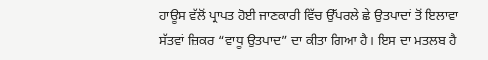ਹਾਊਸ ਵੱਲੋਂ ਪ੍ਰਾਪਤ ਹੋਈ ਜਾਣਕਾਰੀ ਵਿੱਚ ਉੱਪਰਲੇ ਛੇ ਉਤਪਾਦਾਂ ਤੋਂ ਇਲਾਵਾ ਸੱਤਵਾਂ ਜ਼ਿਕਰ “ਵਾਧੂ ਉਤਪਾਦ” ਦਾ ਕੀਤਾ ਗਿਆ ਹੈ। ਇਸ ਦਾ ਮਤਲਬ ਹੈ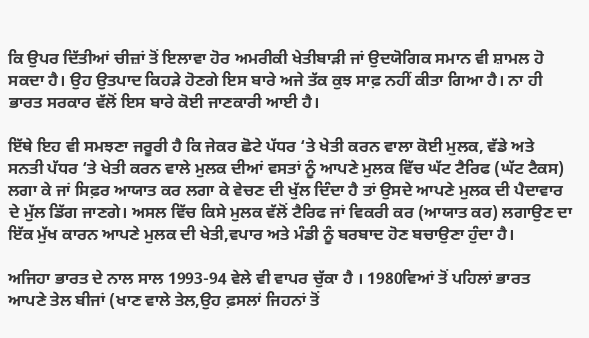ਕਿ ਉਪਰ ਦਿੱਤੀਆਂ ਚੀਜ਼ਾਂ ਤੋਂ ਇਲਾਵਾ ਹੋਰ ਅਮਰੀਕੀ ਖੇਤੀਬਾੜੀ ਜਾਂ ਉਦਯੋਗਿਕ ਸਮਾਨ ਵੀ ਸ਼ਾਮਲ ਹੋ ਸਕਦਾ ਹੈ। ਉਹ ਉਤਪਾਦ ਕਿਹੜੇ ਹੋਣਗੇ ਇਸ ਬਾਰੇ ਅਜੇ ਤੱਕ ਕੁਝ ਸਾਫ਼ ਨਹੀਂ ਕੀਤਾ ਗਿਆ ਹੈ। ਨਾ ਹੀ ਭਾਰਤ ਸਰਕਾਰ ਵੱਲੋਂ ਇਸ ਬਾਰੇ ਕੋਈ ਜਾਣਕਾਰੀ ਆਈ ਹੈ।

ਇੱਥੇ ਇਹ ਵੀ ਸਮਝਣਾ ਜਰੂਰੀ ਹੈ ਕਿ ਜੇਕਰ ਛੋਟੇ ਪੱਧਰ ‘ਤੇ ਖੇਤੀ ਕਰਨ ਵਾਲਾ ਕੋਈ ਮੁਲਕ, ਵੱਡੇ ਅਤੇ ਸਨਤੀ ਪੱਧਰ ‘ਤੇ ਖੇਤੀ ਕਰਨ ਵਾਲੇ ਮੁਲਕ ਦੀਆਂ ਵਸਤਾਂ ਨੂੰ ਆਪਣੇ ਮੁਲਕ ਵਿੱਚ ਘੱਟ ਟੈਰਿਫ (ਘੱਟ ਟੈਕਸ) ਲਗਾ ਕੇ ਜਾਂ ਸਿਫ਼ਰ ਆਯਾਤ ਕਰ ਲਗਾ ਕੇ ਵੇਚਣ ਦੀ ਖੁੱਲ ਦਿੰਦਾ ਹੈ ਤਾਂ ਉਸਦੇ ਆਪਣੇ ਮੁਲਕ ਦੀ ਪੈਦਾਵਾਰ ਦੇ ਮੁੱਲ ਡਿੱਗ ਜਾਣਗੇ। ਅਸਲ ਵਿੱਚ ਕਿਸੇ ਮੁਲਕ ਵੱਲੋਂ ਟੈਰਿਫ ਜਾਂ ਵਿਕਰੀ ਕਰ (ਆਯਾਤ ਕਰ) ਲਗਾਉਣ ਦਾ ਇੱਕ ਮੁੱਖ ਕਾਰਨ ਆਪਣੇ ਮੁਲਕ ਦੀ ਖੇਤੀ,ਵਪਾਰ ਅਤੇ ਮੰਡੀ ਨੂੰ ਬਰਬਾਦ ਹੋਣ ਬਚਾਉਣਾ ਹੁੰਦਾ ਹੈ।

ਅਜਿਹਾ ਭਾਰਤ ਦੇ ਨਾਲ ਸਾਲ 1993-94 ਵੇਲੇ ਵੀ ਵਾਪਰ ਚੁੱਕਾ ਹੈ । 1980ਵਿਆਂ ਤੋਂ ਪਹਿਲਾਂ ਭਾਰਤ ਆਪਣੇ ਤੇਲ ਬੀਜਾਂ (ਖਾਣ ਵਾਲੇ ਤੇਲ,ਉਹ ਫ਼ਸਲਾਂ ਜਿਹਨਾਂ ਤੋਂ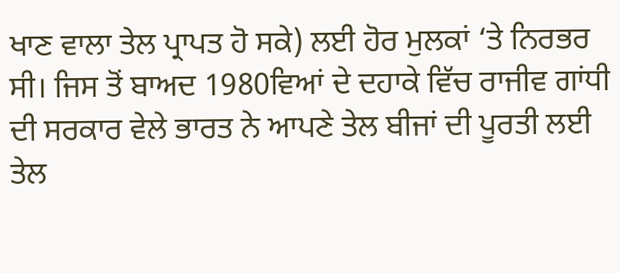ਖਾਣ ਵਾਲਾ ਤੇਲ ਪ੍ਰਾਪਤ ਹੋ ਸਕੇ) ਲਈ ਹੋਰ ਮੁਲਕਾਂ ‘ਤੇ ਨਿਰਭਰ ਸੀ। ਜਿਸ ਤੋਂ ਬਾਅਦ 1980ਵਿਆਂ ਦੇ ਦਹਾਕੇ ਵਿੱਚ ਰਾਜੀਵ ਗਾਂਧੀ ਦੀ ਸਰਕਾਰ ਵੇਲੇ ਭਾਰਤ ਨੇ ਆਪਣੇ ਤੇਲ ਬੀਜਾਂ ਦੀ ਪੂਰਤੀ ਲਈ ਤੇਲ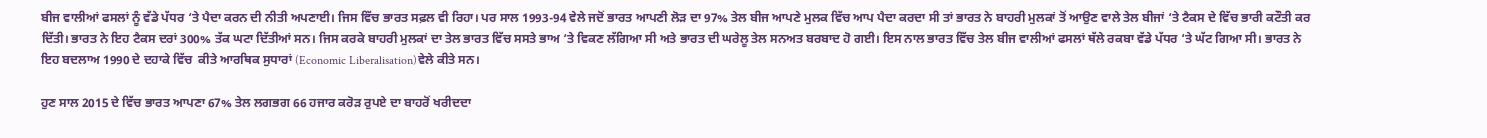ਬੀਜ ਵਾਲੀਆਂ ਫਸਲਾਂ ਨੂੰ ਵੱਡੇ ਪੱਧਰ ‘ਤੇ ਪੈਦਾ ਕਰਨ ਦੀ ਨੀਤੀ ਅਪਣਾਈ। ਜਿਸ ਵਿੱਚ ਭਾਰਤ ਸਫ਼ਲ ਵੀ ਰਿਹਾ। ਪਰ ਸਾਲ 1993-94 ਵੇਲੇ ਜਦੋਂ ਭਾਰਤ ਆਪਣੀ ਲੋੜ ਦਾ 97% ਤੇਲ ਬੀਜ ਆਪਣੇ ਮੁਲਕ ਵਿੱਚ ਆਪ ਪੈਦਾ ਕਰਦਾ ਸੀ ਤਾਂ ਭਾਰਤ ਨੇ ਬਾਹਰੀ ਮੁਲਕਾਂ ਤੋਂ ਆਉਣ ਵਾਲੇ ਤੇਲ ਬੀਜਾਂ ‘ਤੇ ਟੈਕਸ ਦੇ ਵਿੱਚ ਭਾਰੀ ਕਟੌਤੀ ਕਰ ਦਿੱਤੀ। ਭਾਰਤ ਨੇ ਇਹ ਟੈਕਸ ਦਰਾਂ 300% ਤੱਕ ਘਟਾ ਦਿੱਤੀਆਂ ਸਨ। ਜਿਸ ਕਰਕੇ ਬਾਹਰੀ ਮੁਲਕਾਂ ਦਾ ਤੇਲ ਭਾਰਤ ਵਿੱਚ ਸਸਤੇ ਭਾਅ ‘ਤੇ ਵਿਕਣ ਲੱਗਿਆ ਸੀ ਅਤੇ ਭਾਰਤ ਦੀ ਘਰੇਲੂ ਤੇਲ ਸਨਅਤ ਬਰਬਾਦ ਹੋ ਗਈ। ਇਸ ਨਾਲ ਭਾਰਤ ਵਿੱਚ ਤੇਲ ਬੀਜ ਵਾਲੀਆਂ ਫਸਲਾਂ ਥੱਲੇ ਰਕਬਾ ਵੱਡੇ ਪੱਧਰ ‘ਤੇ ਘੱਟ ਗਿਆ ਸੀ। ਭਾਰਤ ਨੇ ਇਹ ਬਦਲਾਅ 1990 ਦੇ ਦਹਾਕੇ ਵਿੱਚ  ਕੀਤੇ ਆਰਥਿਕ ਸੁਧਾਰਾਂ (Economic Liberalisation)ਵੇਲੇ ਕੀਤੇ ਸਨ।

ਹੁਣ ਸਾਲ 2015 ਦੇ ਵਿੱਚ ਭਾਰਤ ਆਪਣਾ 67% ਤੇਲ ਲਗਭਗ 66 ਹਜਾਰ ਕਰੋੜ ਰੁਪਏ ਦਾ ਬਾਹਰੋਂ ਖਰੀਦਦਾ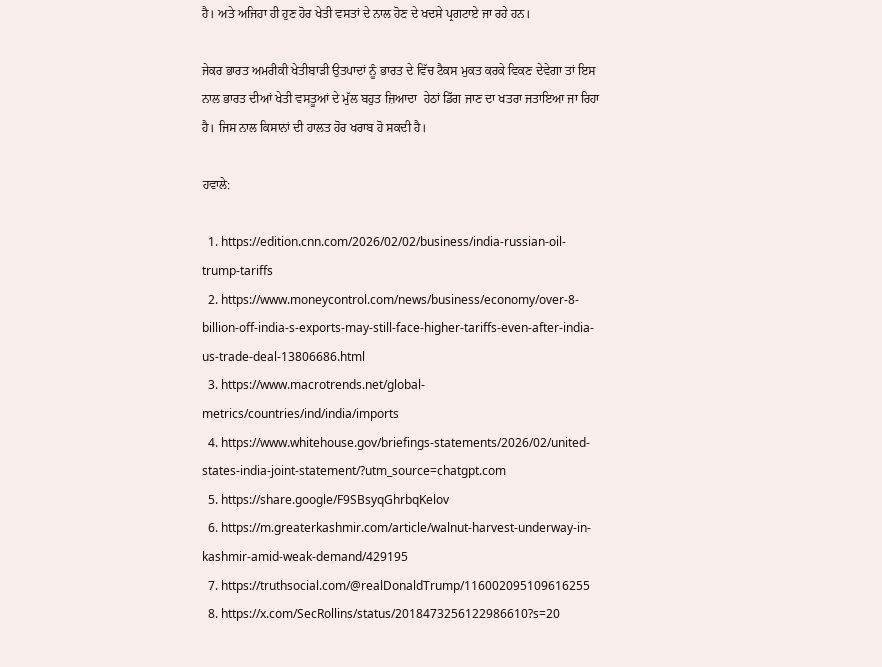ਹੈ। ਅਤੇ ਅਜਿਹਾ ਹੀ ਹੁਣ ਹੋਰ ਖੇਤੀ ਵਸਤਾਂ ਦੇ ਨਾਲ ਹੋਣ ਦੇ ਖਦਸੇ ਪ੍ਰਗਟਾਏ ਜਾ ਰਹੇ ਹਨ।

ਜੇਕਰ ਭਾਰਤ ਅਮਰੀਕੀ ਖੇਤੀਬਾੜੀ ਉਤਪਾਦਾਂ ਨੂੰ ਭਾਰਤ ਦੇ ਵਿੱਚ ਟੈਕਸ ਮੁਕਤ ਕਰਕੇ ਵਿਕਣ ਦੇਵੇਗਾ ਤਾਂ ਇਸ ਨਾਲ ਭਾਰਤ ਦੀਆਂ ਖੇਤੀ ਵਸਤੂਆਂ ਦੇ ਮੁੱਲ ਬਹੁਤ ਜ਼ਿਆਦਾ  ਹੇਠਾਂ ਡਿੱਗ ਜਾਣ ਦਾ ਖਤਰਾ ਜਤਾਇਆ ਜਾ ਰਿਹਾ ਹੈ। ਜਿਸ ਨਾਲ ਕਿਸਾਨਾਂ ਦੀ ਹਾਲਤ ਹੋਰ ਖਰਾਬ ਹੋ ਸਕਦੀ ਹੈ।

ਹਵਾਲੇ:

  1. https://edition.cnn.com/2026/02/02/business/india-russian-oil-trump-tariffs
  2. https://www.moneycontrol.com/news/business/economy/over-8-billion-off-india-s-exports-may-still-face-higher-tariffs-even-after-india-us-trade-deal-13806686.html
  3. https://www.macrotrends.net/global-metrics/countries/ind/india/imports
  4. https://www.whitehouse.gov/briefings-statements/2026/02/united-states-india-joint-statement/?utm_source=chatgpt.com
  5. https://share.google/F9SBsyqGhrbqKelov
  6. https://m.greaterkashmir.com/article/walnut-harvest-underway-in-kashmir-amid-weak-demand/429195
  7. https://truthsocial.com/@realDonaldTrump/116002095109616255
  8. https://x.com/SecRollins/status/2018473256122986610?s=20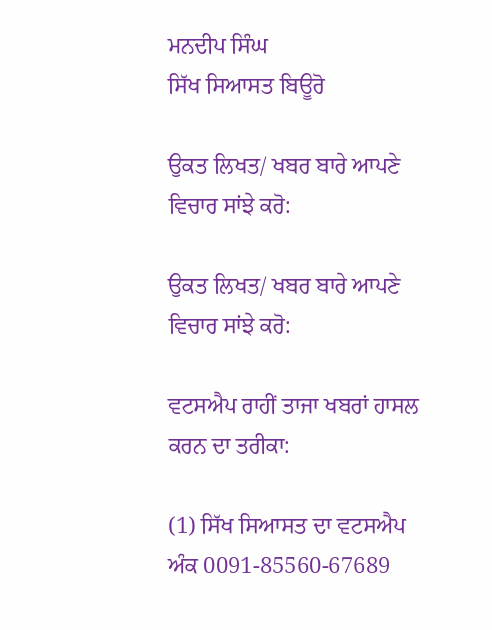ਮਨਦੀਪ ਸਿੰਘ
ਸਿੱਖ ਸਿਆਸਤ ਬਿਊਰੋ

ਉਕਤ ਲਿਖਤ/ ਖਬਰ ਬਾਰੇ ਆਪਣੇ ਵਿਚਾਰ ਸਾਂਝੇ ਕਰੋ:

ਉਕਤ ਲਿਖਤ/ ਖਬਰ ਬਾਰੇ ਆਪਣੇ ਵਿਚਾਰ ਸਾਂਝੇ ਕਰੋ:

ਵਟਸਐਪ ਰਾਹੀਂ ਤਾਜਾ ਖਬਰਾਂ ਹਾਸਲ ਕਰਨ ਦਾ ਤਰੀਕਾ:

(1) ਸਿੱਖ ਸਿਆਸਤ ਦਾ ਵਟਸਐਪ ਅੰਕ 0091-85560-67689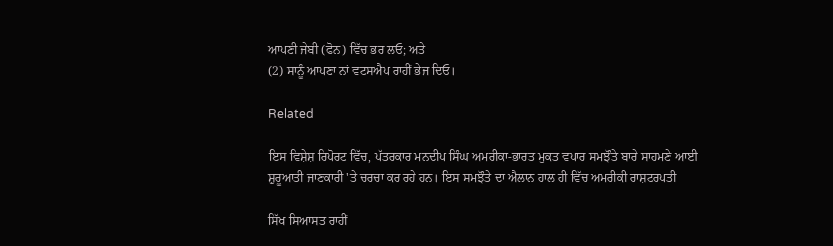ਆਪਣੀ ਜੇਬੀ (ਫੋਨ) ਵਿੱਚ ਭਰ ਲਓ; ਅਤੇ
(2) ਸਾਨੂੰ ਆਪਣਾ ਨਾਂ ਵਟਸਐਪ ਰਾਹੀਂ ਭੇਜ ਦਿਓ।

Related

ਇਸ ਵਿਸ਼ੇਸ਼ ਰਿਪੋਰਟ ਵਿੱਚ, ਪੱਤਰਕਾਰ ਮਨਦੀਪ ਸਿੰਘ ਅਮਰੀਕਾ-ਭਾਰਤ ਮੁਕਤ ਵਪਾਰ ਸਮਝੌਤੇ ਬਾਰੇ ਸਾਹਮਣੇ ਆਈ ਸ਼ੁਰੂਆਤੀ ਜਾਣਕਾਰੀ 'ਤੇ ਚਰਚਾ ਕਰ ਰਹੇ ਹਨ। ਇਸ ਸਮਝੌਤੇ ਦਾ ਐਲਾਨ ਹਾਲ ਹੀ ਵਿੱਚ ਅਮਰੀਕੀ ਰਾਸ਼ਟਰਪਤੀ

ਸਿੱਖ ਸਿਆਸਤ ਰਾਹੀਂ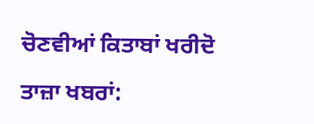ਚੋਣਵੀਆਂ ਕਿਤਾਬਾਂ ਖਰੀਦੋ

ਤਾਜ਼ਾ ਖਬਰਾਂ: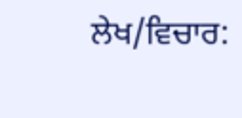ਲੇਖ/ਵਿਚਾਰ: